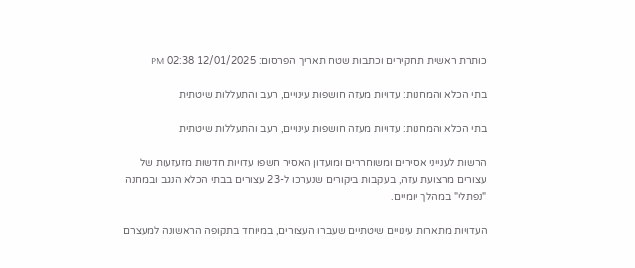כותרת ראשית תחקירים וכתבות שטח תאריך הפרסום: 12/01/2025 02:38 PM

בתי הכלא והמחנות: עדויות מעזה חושפות עינויים, רעב והתעללות שיטתית

בתי הכלא והמחנות: עדויות מעזה חושפות עינויים, רעב והתעללות שיטתית

הרשות לענייני אסירים ומשוחררים ומועדון האסיר חשפו עדויות חדשות מזעזעות של עצורים מרצועת עזה, בעקבות ביקורים שנערכו ל-23 עצורים בבתי הכלא הנגב ובמחנה "נפתלי" במהלך יומיים.

העדויות מתארות עינויים שיטתיים שעברו העצורים, במיוחד בתקופה הראשונה למעצרם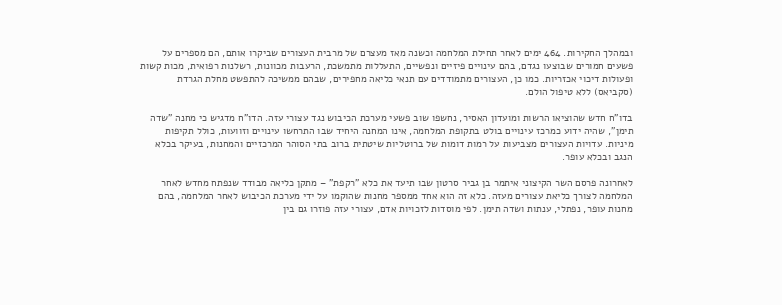ובמהלך החקירות. 464 ימים לאחר תחילת המלחמה וכשנה מאז מעצרם של מרבית העצורים שביקרו אותם, הם מספרים על פשעים חמורים שבוצעו נגדם, בהם עינויים פיזיים ונפשיים, התעללות מתמשכת, הרעבות מכוונות, רשלנות רפואית, מכות קשות ופעולות דיכוי אכזריות. כמו כן, העצורים מתמודדים עם תנאי כליאה מחפירים, שבהם ממשיכה להתפשט מחלת הגרדת (סקביאס) ללא טיפול הולם.

בדו"ח חדש שהוציאו הרשות ומועדון האסיר, נחשפו שוב פשעי מערכת הכיבוש נגד עצורי עזה. הדו"ח מדגיש כי מחנה "שדה תימן", שהיה ידוע כמרכז עינויים בולט בתקופת המלחמה, אינו המחנה היחיד שבו התרחשו עינויים וזוועות, כולל תקיפות מיניות. עדויות העצורים מצביעות על רמות דומות של ברוטליות שיטתית ברוב בתי הסוהר המרכזיים והמחנות, בעיקר בכלא הנגב ובכלא עופר.

לאחרונה פרסם השר הקיצוני איתמר בן גביר סרטון שבו תיעד את כלא "רקפת" – מתקן כליאה מבודד שנפתח מחדש לאחר המלחמה לצורך כליאת עצורים מעזה. כלא זה הוא אחד ממספר מחנות שהוקמו על ידי מערכת הכיבוש לאחר המלחמה, בהם מחנות עופר, נפתלי, ענתות ושדה תימן. לפי מוסדות לזכויות אדם, עצורי עזה פוזרו גם בין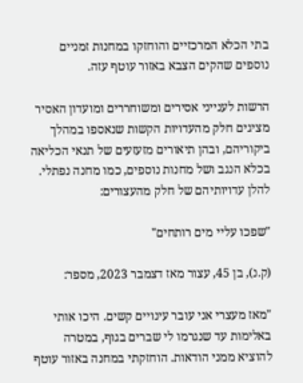בתי הכלא המרכזיים והוחזקו במחנות זמניים נוספים שהקים הצבא באזור עוטף עזה.

הרשות לענייני אסירים ומשוחררים ומועדון האסיר מציגים חלק מהעדויות הקשות שנאספו במהלך ביקוריהם, ובהן תיאורים מזעזעים של תנאי הכליאה בכלא הנגב ושל מחנות נוספים, כמו מחנה נפתלי. להלן עדויותיהם של חלק מהעצורים:

"שפכו עליי מים רותחים"

(ק.נ), בן 45, עצור מאז דצמבר 2023, מספר:

"מאז מעצרי אני עובר עינויים קשים. היכו אותי באלימות עד שנגרמו לי שברים בגוף, במטרה להוציא ממני הודאות. הוחזקתי במחנה באזור עוטף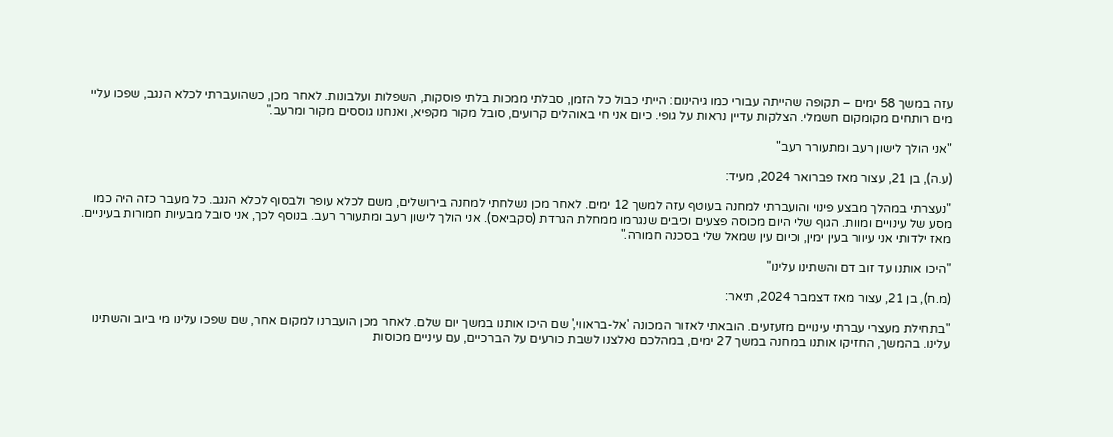עזה במשך 58 ימים – תקופה שהייתה עבורי כמו גיהינום: הייתי כבול כל הזמן, סבלתי ממכות בלתי פוסקות, השפלות ועלבונות. לאחר מכן, כשהועברתי לכלא הנגב, שפכו עליי מים רותחים מקומקום חשמלי. הצלקות עדיין נראות על גופי. כיום אני חי באוהלים קרועים, סובל מקור מקפיא, ואנחנו גוססים מקור ומרעב."

"אני הולך לישון רעב ומתעורר רעב"

(ע.ה), בן 21, עצור מאז פברואר 2024, מעיד:

"נעצרתי במהלך מבצע פינוי והועברתי למחנה בעוטף עזה למשך 12 ימים. לאחר מכן נשלחתי למחנה בירושלים, משם לכלא עופר ולבסוף לכלא הנגב. כל מעבר כזה היה כמו מסע של עינויים ומוות. הגוף שלי היום מכוסה פצעים וכיבים שנגרמו ממחלת הגרדת (סקביאס). אני הולך לישון רעב ומתעורר רעב. בנוסף לכך, אני סובל מבעיות חמורות בעיניים. מאז ילדותי אני עיוור בעין ימין, וכיום עין שמאל שלי בסכנה חמורה."

"היכו אותנו עד זוב דם והשתינו עלינו"

(מ.ח), בן 21, עצור מאז דצמבר 2024, תיאר:

"בתחילת מעצרי עברתי עינויים מזעזעים. הובאתי לאזור המכונה 'אל-בראווי,' שם היכו אותנו במשך יום שלם. לאחר מכן הועברנו למקום אחר, שם שפכו עלינו מי ביוב והשתינו עלינו. בהמשך, החזיקו אותנו במחנה במשך 27 ימים, במהלכם נאלצנו לשבת כורעים על הברכיים, עם עיניים מכוסות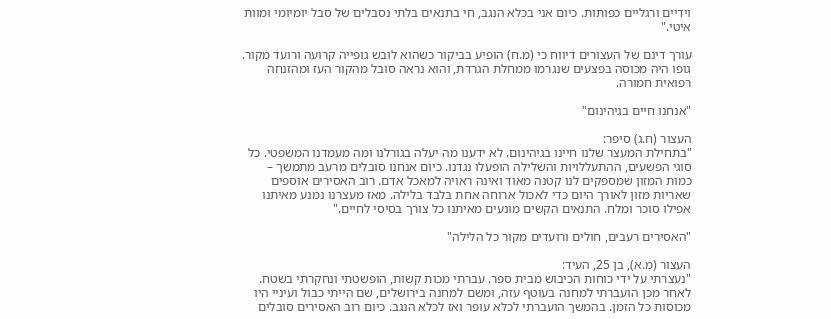וידיים ורגליים כפותות. כיום אני בכלא הנגב, חי בתנאים בלתי נסבלים של סבל יומיומי ומוות איטי."

עורך דינם של העצורים דיווח כי (מ.ח) הופיע בביקור כשהוא לובש גופייה קרועה ורועד מקור. גופו היה מכוסה בפצעים שנגרמו ממחלת הגרדת, והוא נראה סובל מהקור העז ומהזנחה רפואית חמורה.

"אנחנו חיים בגיהינום"

העצור (ח.ג) סיפר:
"בתחילת המעצר שלנו חיינו בגיהינום. לא ידענו מה יעלה בגורלנו ומה מעמדנו המשפטי. כל סוגי הפשעים, ההתעללויות והשלילה הופעלו נגדנו. כיום אנחנו סובלים מרעב מתמשך – כמות המזון שמספקים לנו קטנה מאוד ואינה ראויה למאכל אדם. רוב האסירים אוספים שאריות מזון לאורך היום כדי לאכול ארוחה אחת בלבד בלילה. מאז מעצרנו נמנע מאיתנו אפילו סוכר ומלח. התנאים הקשים מונעים מאיתנו כל צורך בסיסי לחיים."

"האסירים רעבים, חולים ורועדים מקור כל הלילה"

העצור (מ.א), בן 25, העיד:
"נעצרתי על ידי כוחות הכיבוש מבית ספר. עברתי מכות קשות, הופשטתי ונחקרתי בשטח. לאחר מכן הועברתי למחנה בעוטף עזה, ומשם למחנה בירושלים, שם הייתי כבול ועיניי היו מכוסות כל הזמן. בהמשך הועברתי לכלא עופר ואז לכלא הנגב. כיום רוב האסירים סובלים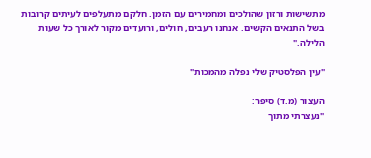מתשישות ורזון שהולכים ומחמירים עם הזמן. חלקם מתעלפים לעיתים קרובות בשל התנאים הקשים. אנחנו רעבים, חולים, ורועדים מקור לאורך כל שעות הלילה."

"עין הפלסטיק שלי נפלה מהמכות"

העצור (מ.ד) סיפר:
"נעצרתי מתוך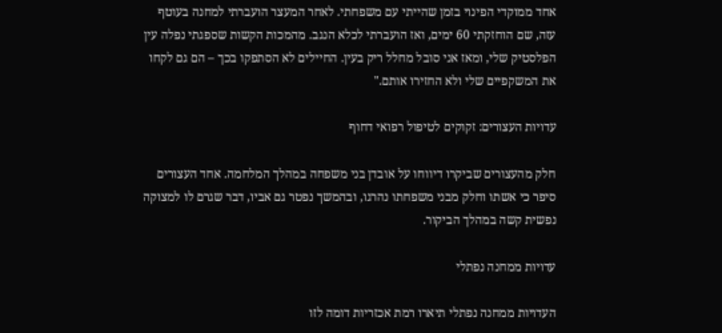אחד ממוקדי הפינוי בזמן שהייתי עם משפחתי. לאחר המעצר הועברתי למחנה בעוטף עזה, שם הוחזקתי 60 ימים, ואז הועברתי לכלא הנגב. מהמכות הקשות שספגתי נפלה עין הפלסטיק שלי, ומאז אני סובל מחלל ריק בעין. החיילים לא הסתפקו בכך – הם גם לקחו את המשקפיים שלי ולא החזירו אותם."

עדויות העצורים: זקוקים לטיפול רפואי דחוף

חלק מהעצורים שביקרו דיווחו על אובדן בני משפחה במהלך המלחמה. אחד העצורים סיפר כי אשתו וחלק מבני משפחתו נהרגו, ובהמשך נפטר גם אביו, דבר שגרם לו למצוקה נפשית קשה במהלך הביקור.

עדויות ממחנה נפתלי

העדויות ממחנה נפתלי תיארו רמת אכזריות דומה לזו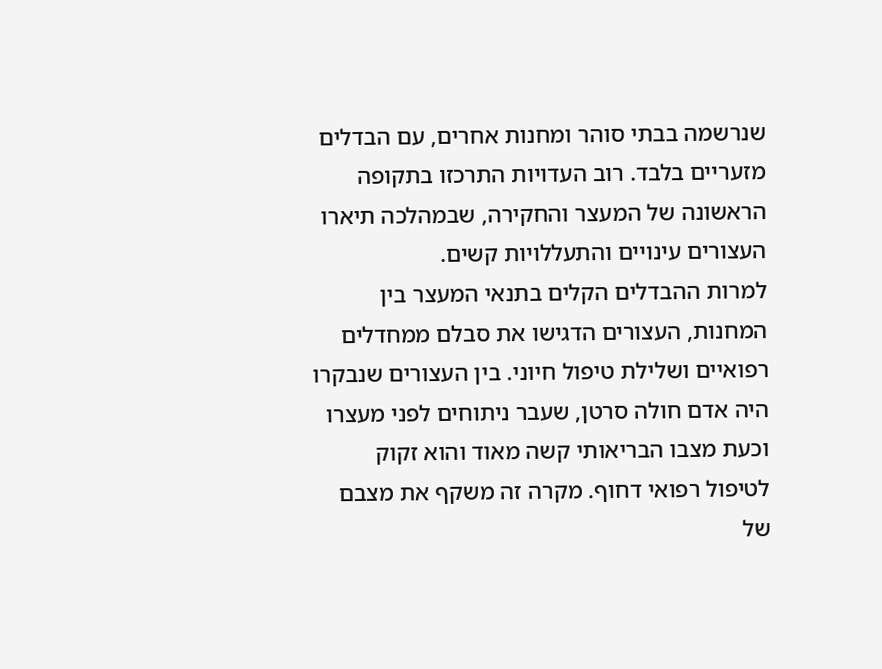שנרשמה בבתי סוהר ומחנות אחרים, עם הבדלים מזעריים בלבד. רוב העדויות התרכזו בתקופה הראשונה של המעצר והחקירה, שבמהלכה תיארו העצורים עינויים והתעללויות קשים.
למרות ההבדלים הקלים בתנאי המעצר בין המחנות, העצורים הדגישו את סבלם ממחדלים רפואיים ושלילת טיפול חיוני. בין העצורים שנבקרו היה אדם חולה סרטן, שעבר ניתוחים לפני מעצרו וכעת מצבו הבריאותי קשה מאוד והוא זקוק לטיפול רפואי דחוף. מקרה זה משקף את מצבם של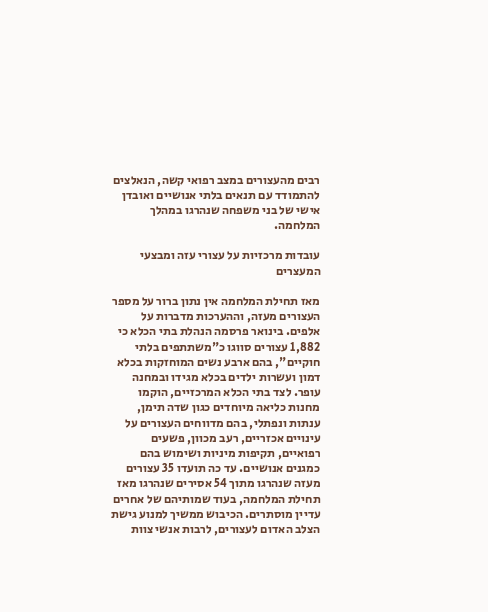רבים מהעצורים במצב רפואי קשה, הנאלצים להתמודד עם תנאים בלתי אנושיים ואובדן אישי של בני משפחה שנהרגו במהלך המלחמה.

עובדות מרכזיות על עצורי עזה ומבצעי המעצרים

מאז תחילת המלחמה אין נתון ברור על מספר העצורים מעזה, וההערכות מדברות על אלפים. בינואר פרסמה הנהלת בתי הכלא כי 1,882 עצורים סווגו כ"משתתפים בלתי חוקיים", בהם ארבע נשים המוחזקות בכלא דמון ועשרות ילדים בכלא מגידו ובמחנה עופר. לצד בתי הכלא המרכזיים, הוקמו מחנות כליאה מיוחדים כגון שדה תימן, ענתות ונפתלי, בהם מדווחים העצורים על עינויים אכזריים, רעב מכוון, פשעים רפואיים, תקיפות מיניות ושימוש בהם כמגנים אנושיים. עד כה תועדו 35 עצורים מעזה שנהרגו מתוך 54 אסירים שנהרגו מאז תחילת המלחמה, בעוד שמותיהם של אחרים עדיין מוסתרים. הכיבוש ממשיך למנוע גישת הצלב האדום לעצורים, לרבות אנשי צוות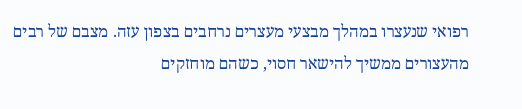רפואי שנעצרו במהלך מבצעי מעצרים נרחבים בצפון עזה. מצבם של רבים מהעצורים ממשיך להישאר חסוי, כשהם מוחזקים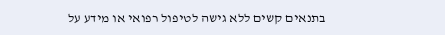בתנאים קשים ללא גישה לטיפול רפואי או מידע על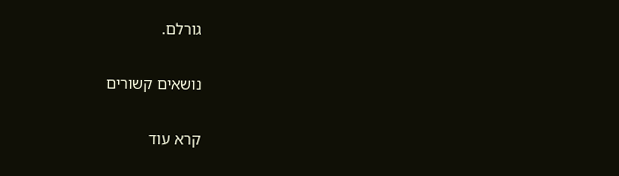גורלם.

נושאים קשורים

קרא עוד